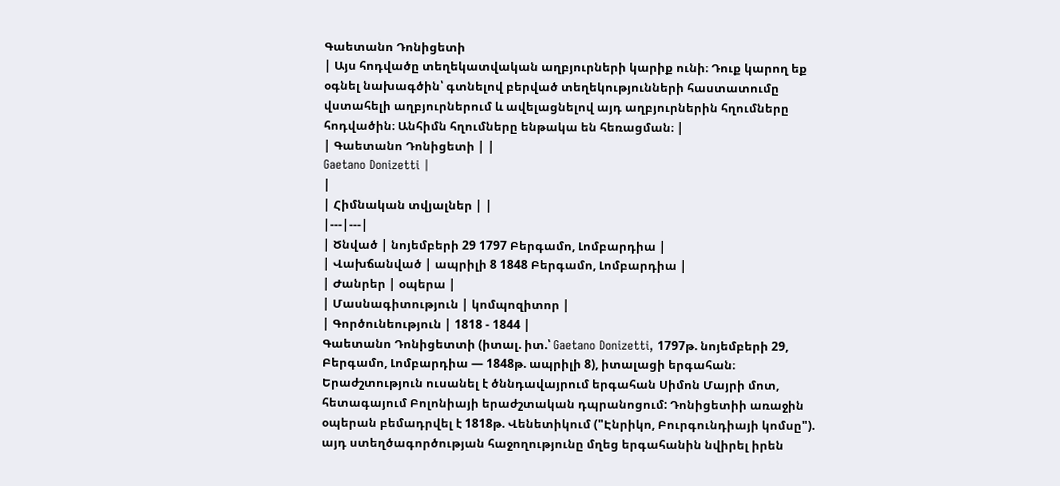Գաետանո Դոնիցետի
| Այս հոդվածը տեղեկատվական աղբյուրների կարիք ունի։ Դուք կարող եք օգնել նախագծին՝ գտնելով բերված տեղեկությունների հաստատումը վստահելի աղբյուրներում և ավելացնելով այդ աղբյուրներին հղումները հոդվածին։ Անհիմն հղումները ենթակա են հեռացման։ |
| Գաետանո Դոնիցետի | |
Gaetano Donizetti |
|
| Հիմնական տվյալներ | |
|---|---|
| Ծնված | նոյեմբերի 29 1797 Բերգամո, Լոմբարդիա |
| Վախճանված | ապրիլի 8 1848 Բերգամո, Լոմբարդիա |
| Ժանրեր | օպերա |
| Մասնագիտություն | կոմպոզիտոր |
| Գործունեություն | 1818 - 1844 |
Գաետանո Դոնիցետտի (իտալ. իտ.՝ Gaetano Donizetti, 1797թ. նոյեմբերի 29, Բերգամո, Լոմբարդիա — 1848թ. ապրիլի 8), իտալացի երգահան։
Երաժշտություն ուսանել է ծննդավայրում երգահան Սիմոն Մայրի մոտ, հետագայում Բոլոնիայի երաժշտական դպրանոցում: Դոնիցետիի առաջին օպերան բեմադրվել է 1818թ. Վենետիկում ("Էնրիկո, Բուրգունդիայի կոմսը"). այդ ստեղծագործության հաջողությունը մղեց երգահանին նվիրել իրեն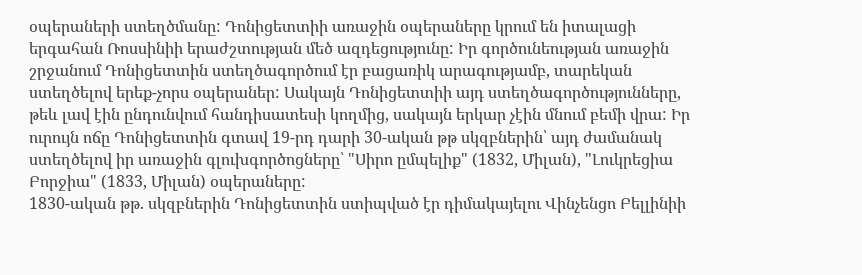օպերաների ստեղծմանը: Դոնիցետտիի առաջին օպերաները կրում են իտալացի երգահան Ռոսսինիի երաժշտության մեծ ազդեցությունը: Իր գործունեության առաջին շրջանում Դոնիցետտին ստեղծագործում էր բացառիկ արագությամբ, տարեկան ստեղծելով երեք-չորս օպերաներ: Սակայն Դոնիցետտիի այդ ստեղծագործությունները, թեև լավ էին ընդունվում հանդիսատեսի կողմից, սակայն երկար չէին մնում բեմի վրա: Իր ուրույն ոճը Դոնիցետտին գտավ 19-րդ դարի 30-ական թթ սկզբներին՝ այդ ժամանակ ստեղծելով իր առաջին գլուխգործոցները՝ "Սիրո ըմպելիք" (1832, Միլան), "Լուկրեցիա Բորջիա" (1833, Միլան) օպերաները:
1830-ական թթ. սկզբներին Դոնիցետտին ստիպված էր դիմակայելու Վինչենցո Բելլինիի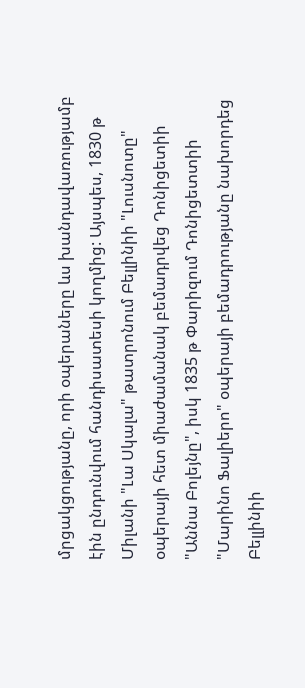մրցակցությանը, որի օպերաները ևս խանդավառությամբ էին ընդունվում հանդիսատեսի կողմից: Այսպես, 1830 թ Միլանի "Լա Սկալա" թատրոնում Բելլինիի "Լուսնոտը" օպերայի հետ միաժամանակ բեմադրվեց Դոնիցետիի "Աննա Բոլեյնը", իսկ 1835 թ Փարիզում Դոնիցետտիի "Մարինո Ֆալիերո" օպերայի բեմադրությանը նախորդեց Բելլինիի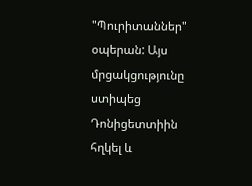"Պուրիտաններ" օպերան: Այս մրցակցությունը ստիպեց Դոնիցետտիին հղկել և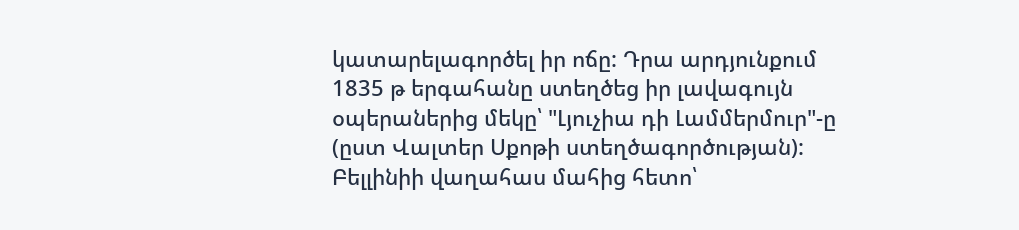կատարելագործել իր ոճը: Դրա արդյունքում 1835 թ երգահանը ստեղծեց իր լավագույն օպերաներից մեկը՝ "Լյուչիա դի Լամմերմուր"-ը (ըստ Վալտեր Սքոթի ստեղծագործության):
Բելլինիի վաղահաս մահից հետո՝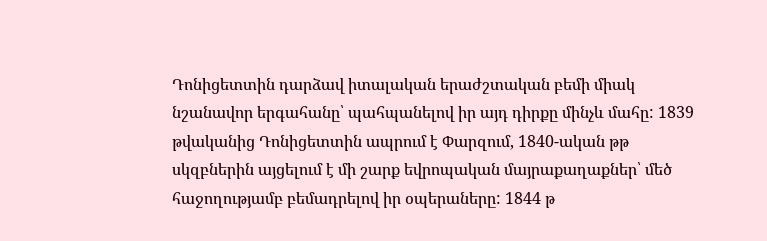Դոնիցետտին դարձավ իտալական երաժշտական բեմի միակ նշանավոր երգահանը՝ պահպանելով իր այդ դիրքը մինչև մահը: 1839 թվականից Դոնիցետտին ապրում է Փարզում, 1840-ական թթ սկզբներին այցելում է մի շարք եվրոպական մայրաքաղաքներ՝ մեծ հաջողությամբ բեմադրելով իր օպերաները: 1844 թ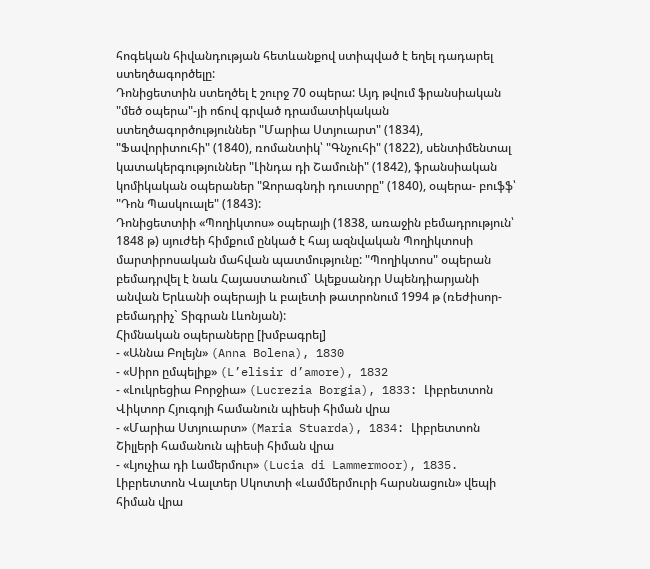հոգեկան հիվանդության հետևանքով ստիպված է եղել դադարել ստեղծագործելը:
Դոնիցետտին ստեղծել է շուրջ 70 օպերա: Այդ թվում ֆրանսիական "մեծ օպերա"-յի ոճով գրված դրամատիկական ստեղծագործություններ "Մարիա Ստյուարտ" (1834), "Ֆավորիտուհի" (1840), ռոմանտիկ՝ "Գնչուհի" (1822), սենտիմենտալ կատակերգություններ "Լինդա դի Շամունի" (1842), ֆրանսիական կոմիկական օպերաներ "Զորագնդի դուստրը" (1840), օպերա- բուֆֆ՝ "Դոն Պասկուալե" (1843):
Դոնիցետտիի «Պողիկտոս» օպերայի (1838, առաջին բեմադրություն՝ 1848 թ) սյուժեի հիմքում ընկած է հայ ազնվական Պողիկտոսի մարտիրոսական մահվան պատմությունը: "Պողիկտոս" օպերան բեմադրվել է նաև Հայաստանում` Ալեքսանդր Սպենդիարյանի անվան Երևանի օպերայի և բալետի թատրոնում 1994 թ (ռեժիսոր-բեմադրիչ` Տիգրան Լևոնյան):
Հիմնական օպերաները [խմբագրել]
- «Աննա Բոլեյն» (Anna Bolena), 1830
- «Սիրո ըմպելիք» (L’elisir d’amore), 1832
- «Լուկրեցիա Բորջիա» (Lucrezia Borgia), 1833: Լիբրետտոն Վիկտոր Հյուգոյի համանուն պիեսի հիման վրա
- «Մարիա Ստյուարտ» (Maria Stuarda), 1834: Լիբրետտոն Շիլլերի համանուն պիեսի հիման վրա
- «Լյուչիա դի Լամերմուր» (Lucia di Lammermoor), 1835. Լիբրետտոն Վալտեր Սկոտտի «Լամմերմուրի հարսնացուն» վեպի հիման վրա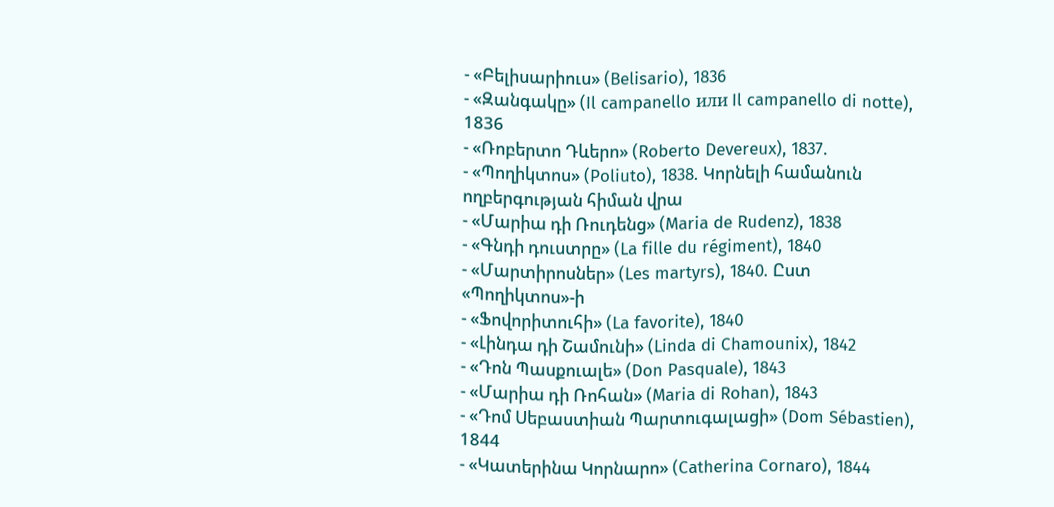- «Բելիսարիուս» (Belisario), 1836
- «Զանգակը» (Il campanello или Il campanello di notte), 1836
- «Ռոբերտո Դևերո» (Roberto Devereux), 1837.
- «Պողիկտոս» (Poliuto), 1838. Կորնելի համանուն ողբերգության հիման վրա
- «Մարիա դի Ռուդենց» (Maria de Rudenz), 1838
- «Գնդի դուստրը» (La fille du régiment), 1840
- «Մարտիրոսներ» (Les martyrs), 1840. Ըստ «Պողիկտոս»-ի
- «Ֆովորիտուհի» (La favorite), 1840
- «Լինդա դի Շամունի» (Linda di Chamounix), 1842
- «Դոն Պասքուալե» (Don Pasquale), 1843
- «Մարիա դի Ռոհան» (Maria di Rohan), 1843
- «Դոմ Սեբաստիան Պարտուգալացի» (Dom Sébastien), 1844
- «Կատերինա Կորնարո» (Catherina Cornaro), 1844